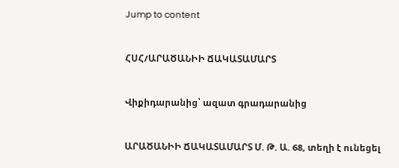Jump to content

ՀՍՀ/ԱՐԱԾԱՆԻԻ ՃԱԿԱՏԱՄԱՐՏ

Վիքիդարանից՝ ազատ գրադարանից

ԱՐԱԾԱՆԻԻ ՃԱԿԱՏԱՄԱՐՏ Մ. Թ. Ա. 68, տեղի է ունեցել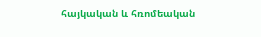հայկական և հռոմեական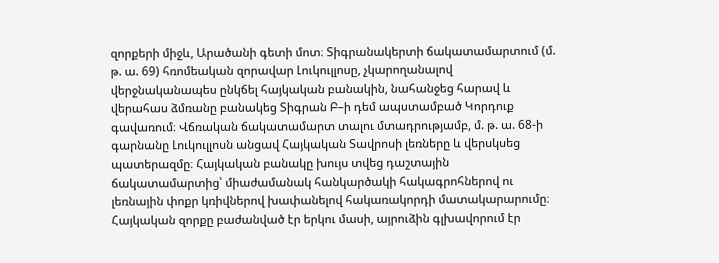զորքերի միջև, Արածանի գետի մոտ։ Տիգրանակերտի ճակատամարտում (մ. թ. ա. 69) հռոմեական զորավար Լուկուլլոսը, չկարողանալով վերջնականապես ընկճել հայկական բանակին, նահանջեց հարավ և վերահաս ձմռանը բանակեց Տիգրան Բ–ի դեմ ապստամբած Կորդուք գավառում։ Վճռական ճակատամարտ տալու մտադրությամբ, մ. թ. ա. 68-ի գարնանը Լուկուլլոսն անցավ Հայկական Տավրոսի լեռները և վերսկսեց պատերազմը։ Հայկական բանակը խույս տվեց դաշտային ճակատամարտից՝ միաժամանակ հանկարծակի հակագրոհներով ու լեռնային փոքր կռիվներով խափանելով հակառակորդի մատակարարումը։ Հայկական զորքը բաժանված էր երկու մասի, այրուձին գլխավորում էր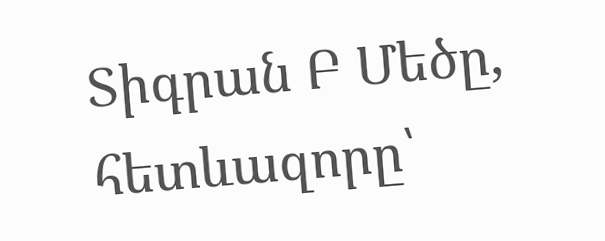Տիգրան Բ Մեծը, հետևազորը՝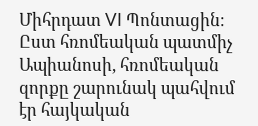Միհրդատ VI Պոնտացին։ Ըստ հռոմեական պատմիչ Ապիանոսի, հռոմեական զորքը շարունակ պահվում էր հայկական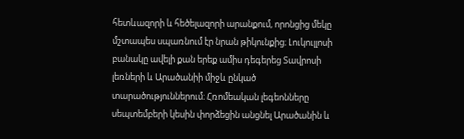հետևազորի և հեծելազորի արանքում, որոնցից մեկը մշտապես սպառնում էր նրան թիկունքից։ Լուկուլլոսի բանակը ավելի քան երեք ամիս դեգերեց Տավրոսի լեռների և Արածանիի միջև ընկած տարածություններում։ Հռոմեական լեգեոնները սեպտեմբերի կեսին փորձեցին անցնել Արածանին և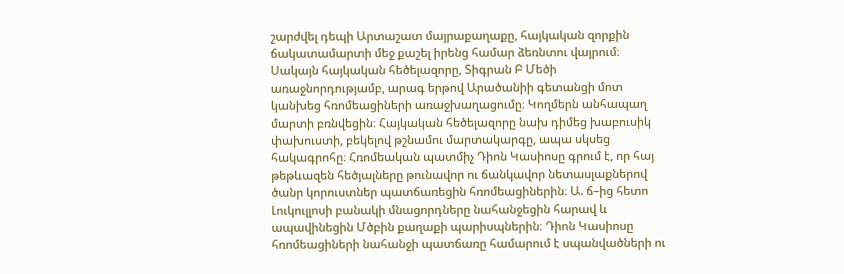շարժվել դեպի Արտաշատ մայրաքաղաքը, հայկական զորքին ճակատամարտի մեջ քաշել իրենց համար ձեռնտու վայրում։ Սակայն հայկական հեծելազորը, Տիգրան Բ Մեծի առաջնորդությամբ, արագ երթով Արածանիի գետանցի մոտ կանխեց հռոմեացիների առաջխաղացումը։ Կողմերն անհապաղ մարտի բռնվեցին։ Հայկական հեծելազորը նախ դիմեց խաբուսիկ փախուստի, բեկելով թշնամու մարտակարգը, ապա սկսեց հակագրոհը։ Հռոմեական պատմիչ Դիոն Կասիոսը գրում է, որ հայ թեթևազեն հեծյալները թունավոր ու ճանկավոր նետասլաքներով ծանր կորուստներ պատճառեցին հռոմեացիներին։ Ա. ճ–ից հետո Լուկուլլոսի բանակի մնացորդները նահանջեցին հարավ և ապավինեցին Մծբին քաղաքի պարիսպներին։ Դիոն Կասիոսը հռոմեացիների նահանջի պատճառը համարում է սպանվածների ու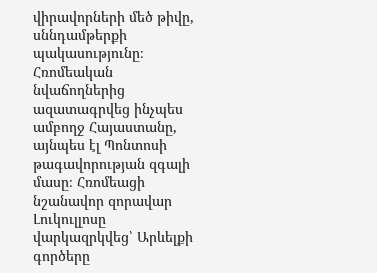վիրավորների մեծ թիվը, սննդամթերքի պակասությունը։ Հռոմեական նվաճողներից ազատագրվեց ինչպես ամբողջ Հայաստանը, այնպես էլ Պոնտոսի թագավորության զգալի մասը։ Հռոմեացի նշանավոր զորավար Լուկուլլոսը վարկազրկվեց՝ Արևելքի գործերը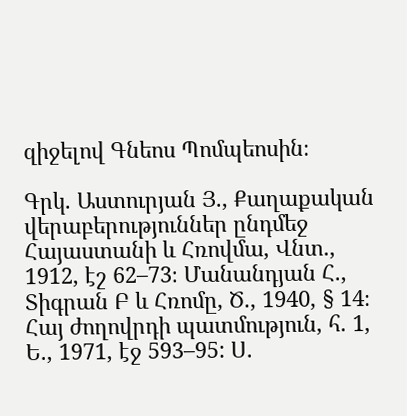զիջելով Գնեոս Պոմպեոսին։

Գրկ. Աստուրյան Յ., Քաղաքական վերաբերություններ ընդմեջ Հայաստանի և Հռովմա, Վնտ., 1912, էշ 62–73։ Մանանդյան Հ., Տիգրան Բ և Հռոմը, Ծ., 1940, § 14։ Հայ ժողովրդի պատմություն, հ. 1, Ե., 1971, էջ 593–95: Ս.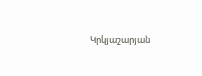Կրկյաշարյան